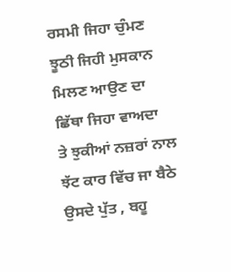ਰਸਮੀ ਜਿਹਾ ਚੁੰਮਣ
ਝੂਠੀ ਜਿਹੀ ਮੁਸਕਾਨ
ਮਿਲਣ ਆਉਣ ਦਾ
ਛਿੱਥਾ ਜਿਹਾ ਵਾਅਦਾ
ਤੇ ਝੁਕੀਆਂ ਨਜ਼ਰਾਂ ਨਾਲ
ਝੱਟ ਕਾਰ ਵਿੱਚ ਜਾ ਬੈਠੇ
ਉਸਦੇ ਪੁੱਤ , ਬਹੂ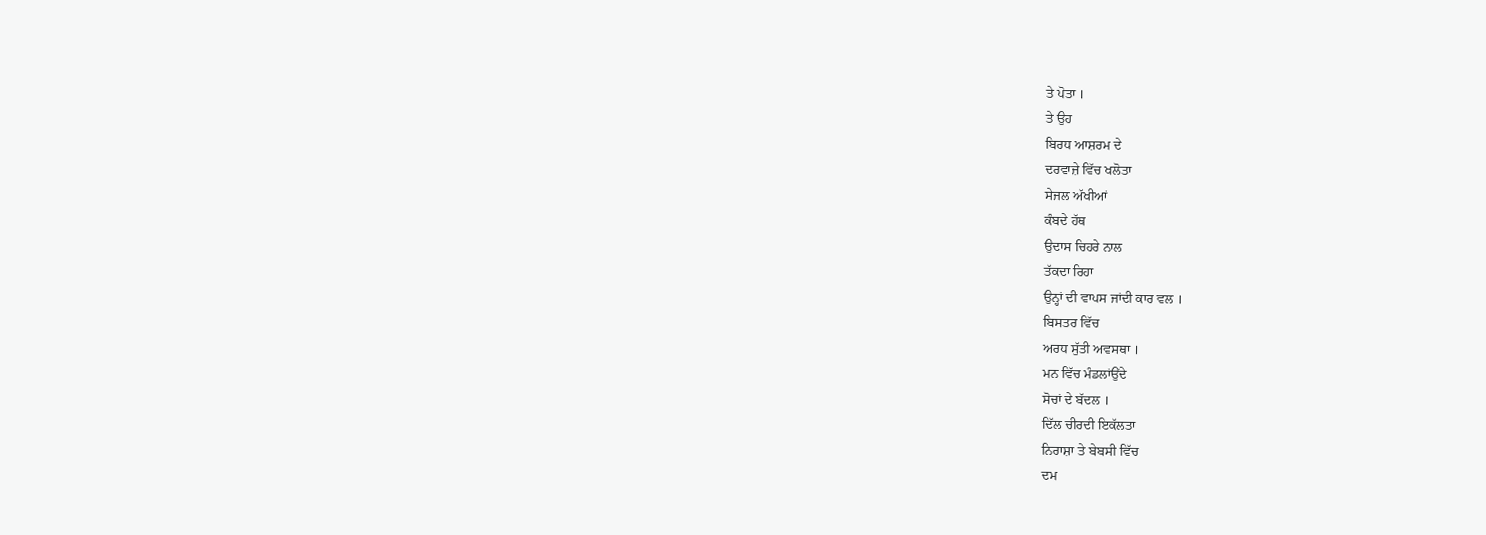ਤੇ ਪੋਤਾ ।
ਤੇ ਉਹ
ਬਿਰਧ ਆਸ਼ਰਮ ਦੇ
ਦਰਵਾਜ਼ੇ ਵਿੱਚ ਖਲੋਤਾ
ਸੇਜਲ ਅੱਖੀਆਂ
ਕੰਬਦੇ ਹੱਥ
ਉਦਾਸ ਚਿਹਰੇ ਨਾਲ
ਤੱਕਦਾ ਰਿਹਾ
ਉਨ੍ਹਾਂ ਦੀ ਵਾਪਸ ਜਾਂਦੀ ਕਾਰ ਵਲ ।
ਬਿਸਤਰ ਵਿੱਚ
ਅਰਧ ਸੁੱਤੀ ਅਵਸਥਾ ।
ਮਨ ਵਿੱਚ ਮੰਡਲਾਂਉਂਦੇ
ਸੋਚਾਂ ਦੇ ਬੱਦਲ ।
ਦਿੱਲ ਚੀਰਦੀ ਇਕੱਲਤਾ
ਨਿਰਾਸ਼ਾ ਤੇ ਬੇਬਸੀ ਵਿੱਚ
ਦਮ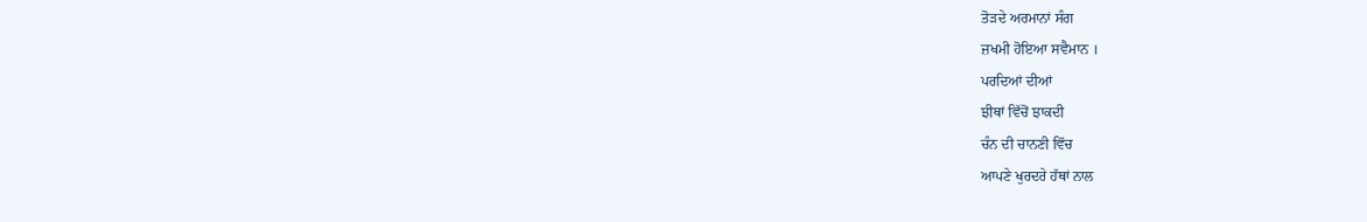ਤੋੜਦੇ ਅਰਮਾਨਾਂ ਸੰਗ
ਜ਼ਖਮੀ ਹੋਇਆ ਸਵੈਮਾਨ ।
ਪਰਦਿਆਂ ਦੀਆਂ
ਝੀਥਾਂ ਵਿੱਚੋਂ ਝਾਕਦੀ
ਚੰਨ ਦੀ ਚਾਨਣੀ ਵਿੱਚ
ਆਪਣੇ ਖੁਰਦਰੇ ਹੱਥਾਂ ਨਾਲ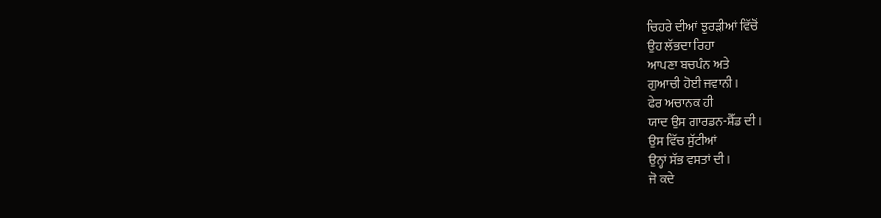ਚਿਹਰੇ ਦੀਆਂ ਝੁਰੜੀਆਂ ਵਿੱਚੋਂ
ਉਹ ਲੱਭਦਾ ਰਿਹਾ
ਆਪਣਾ ਬਚਪੰਨ ਅਤੇ
ਗੁਆਚੀ ਹੋਈ ਜਵਾਨੀ ।
ਫੇਰ ਅਚਾਨਕ ਹੀ
ਯਾਦ ਉਸ ਗਾਰਡਨ-ਸ਼ੈੱਡ ਦੀ ।
ਉਸ ਵਿੱਚ ਸੁੱਟੀਆਂ
ਉਨ੍ਹਾਂ ਸੱਭ ਵਸਤਾਂ ਦੀ ।
ਜੋ ਕਦੇ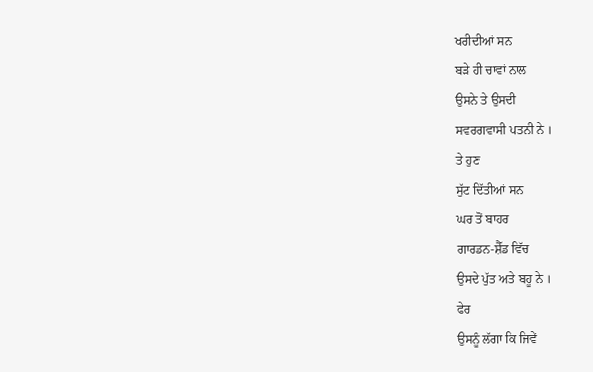ਖਰੀਦੀਆਂ ਸਨ
ਬੜੇ ਹੀ ਚਾਵਾਂ ਨਾਲ
ਉਸਨੇ ਤੇ ਉਸਦੀ
ਸਵਰਗਵਾਸੀ ਪਤਨੀ ਨੇ ।
ਤੇ ਹੁਣ
ਸੁੱਟ ਦਿੱਤੀਆਂ ਸਨ
ਘਰ ਤੋਂ ਬਾਹਰ
ਗਾਰਡਨ-ਸ਼ੈੱਡ ਵਿੱਚ
ਉਸਦੇ ਪੁੱਤ ਅਤੇ ਬਹੂ ਨੇ ।
ਫੇਰ
ਉਸਨੂੰ ਲੱਗਾ ਕਿ ਜਿਵੇਂ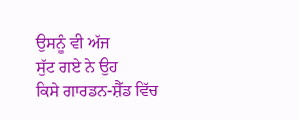ਉਸਨੂੰ ਵੀ ਅੱਜ
ਸੁੱਟ ਗਏ ਨੇ ਉਹ
ਕਿਸੇ ਗਾਰਡਨ-ਸ਼ੈੱਡ ਵਿੱਚ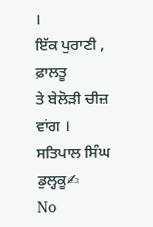।
ਇੱਕ ਪੁਰਾਣੀ , ਫ਼ਾਲਤੂ
ਤੇ ਬੇਲੋੜੀ ਚੀਜ਼ ਵਾਂਗ ।
ਸਤਿਪਾਲ ਸਿੰਘ ਡੁਲ੍ਹਕੂ✍
No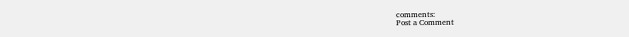comments:
Post a Comment